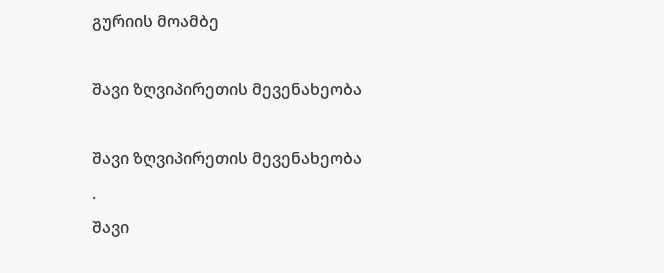გურიის მოამბე

შავი ზღვიპირეთის მევენახეობა

შავი ზღვიპირეთის მევენახეობა
.
შავი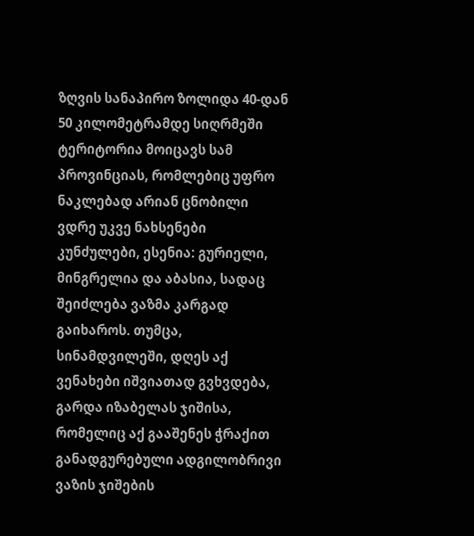ზღვის სანაპირო ზოლიდა 40-დან 50 კილომეტრამდე სიღრმეში ტერიტორია მოიცავს სამ პროვინციას, რომლებიც უფრო ნაკლებად არიან ცნობილი ვდრე უკვე ნახსენები კუნძულები, ესენია: გურიელი, მინგრელია და აბასია, სადაც შეიძლება ვაზმა კარგად გაიხაროს. თუმცა, სინამდვილეში, დღეს აქ ვენახები იშვიათად გვხვდება, გარდა იზაბელას ჯიშისა, რომელიც აქ გააშენეს ჭრაქით განადგურებული ადგილობრივი ვაზის ჯიშების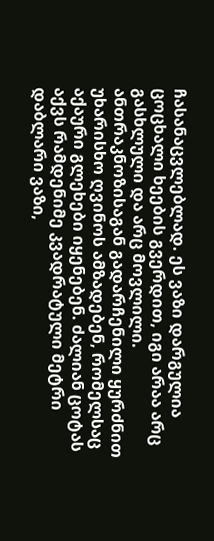ჩასანაცვლებლად. ეს ვაზი დარგულია ცოცხალი ხეების გვერდით, იგი არაა არც გასხლული და არც მოვლილი. ანთრაკნოზისაგან გადარჩენილი ყურძნით უხარისხო ღვინოს ამზადებენ, რომელსაც აქაური გლეხები იყენებენ. ძალიან ცოტას აქვს რამდენიმე კვადრატული მეტრი დაბლარი ვაზი,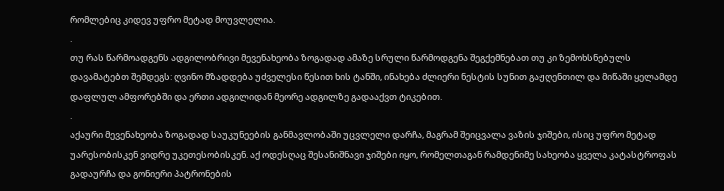რომლებიც კიდევ უფრო მეტად მოუვლელია.
.
თუ რას წარმოადგენს ადგილობრივი მევენახეობა ზოგადად ამაზე სრული წარმოდგენა შეგქემნებათ თუ კი ზემოხსნებულს დავამატებთ შემდეგს: ღვინო მზადდება უძველესი წესით ხის ტანში, ინახება ძლიერი ნესტის სუნით გაჟღენთილ და მიწაში ყელამდე დაფლულ ამფორებში და ერთი ადგილიდან მეორე ადგილზე გადააქვთ ტიკებით.
.
აქაური მევენახეობა ზოგადად საუკუნეების განმავლობაში უცვლელი დარჩა, მაგრამ შეიცვალა ვაზის ჯიშები, ისიც უფრო მეტად უარესობისკენ ვიდრე უკეთესობისკენ. აქ ოდესღაც შესანიშნავი ჯიშები იყო, რომელთაგან რამდენიმე სახეობა ყველა კატასტროფას გადაურჩა და გონიერი პატრონების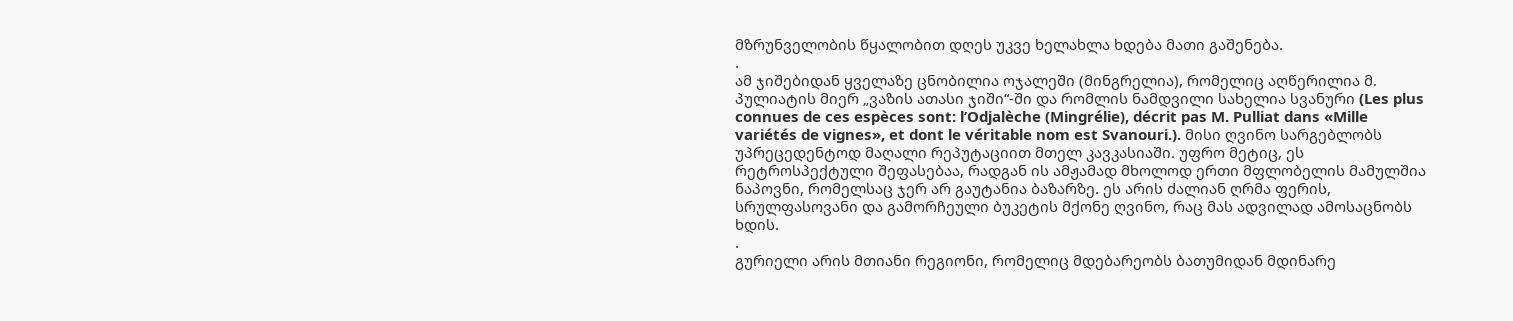მზრუნველობის წყალობით დღეს უკვე ხელახლა ხდება მათი გაშენება.
.
ამ ჯიშებიდან ყველაზე ცნობილია ოჯალეში (მინგრელია), რომელიც აღწერილია მ. პულიატის მიერ „ვაზის ათასი ჯიში“-ში და რომლის ნამდვილი სახელია სვანური (Les plus connues de ces espèces sont: l’Odjalèche (Mingrélie), décrit pas M. Pulliat dans «Mille variétés de vignes», et dont le véritable nom est Svanouri.). მისი ღვინო სარგებლობს უპრეცედენტოდ მაღალი რეპუტაციით მთელ კავკასიაში. უფრო მეტიც, ეს რეტროსპექტული შეფასებაა, რადგან ის ამჟამად მხოლოდ ერთი მფლობელის მამულშია ნაპოვნი, რომელსაც ჯერ არ გაუტანია ბაზარზე. ეს არის ძალიან ღრმა ფერის, სრულფასოვანი და გამორჩეული ბუკეტის მქონე ღვინო, რაც მას ადვილად ამოსაცნობს ხდის.
.
გურიელი არის მთიანი რეგიონი, რომელიც მდებარეობს ბათუმიდან მდინარე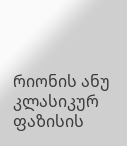რიონის ანუ კლასიკურ ფაზისის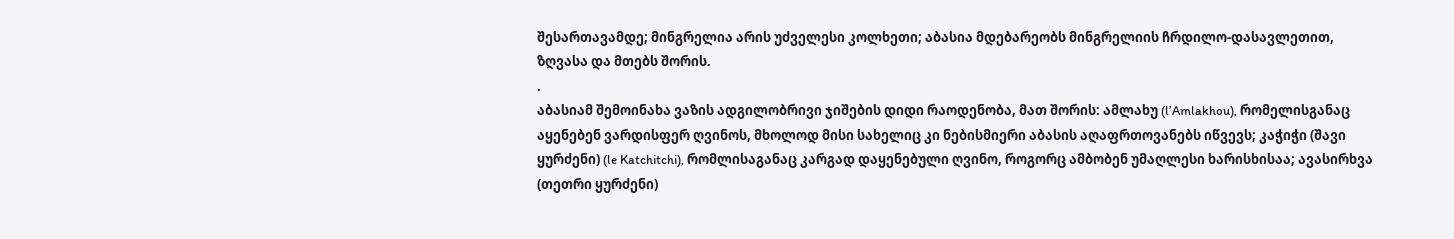შესართავამდე; მინგრელია არის უძველესი კოლხეთი; აბასია მდებარეობს მინგრელიის ჩრდილო-დასავლეთით, ზღვასა და მთებს შორის.
.
აბასიამ შემოინახა ვაზის ადგილობრივი ჯიშების დიდი რაოდენობა, მათ შორის: ამლახუ (l’Amlakhou), რომელისგანაც აყენებენ ვარდისფერ ღვინოს, მხოლოდ მისი სახელიც კი ნებისმიერი აბასის აღაფრთოვანებს იწვევს; კაჭიჭი (შავი ყურძენი) (le Katchitchi), რომლისაგანაც კარგად დაყენებული ღვინო, როგორც ამბობენ უმაღლესი ხარისხისაა; ავასირხვა (თეთრი ყურძენი)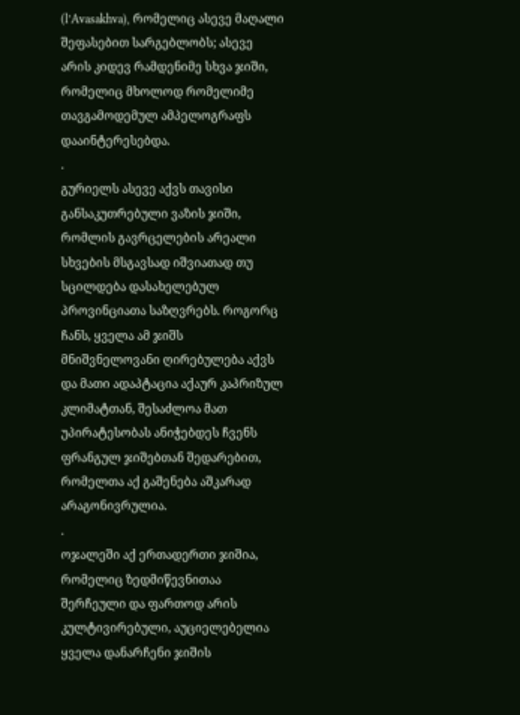(l’Avasakhva), რომელიც ასევე მაღალი შეფასებით სარგებლობს; ასევე არის კიდევ რამდენიმე სხვა ჯიში, რომელიც მხოლოდ რომელიმე თავგამოდემულ ამპელოგრაფს დააინტერესებდა.
.
გურიელს ასევე აქვს თავისი განსაკუთრებული ვაზის ჯიში, რომლის გავრცელების არეალი სხვების მსგავსად იშვიათად თუ სცილდება დასახელებულ პროვინციათა საზღვრებს. როგორც ჩანს, ყველა ამ ჯიშს მნიშვნელოვანი ღირებულება აქვს და მათი ადაპტაცია აქაურ კაპრიზულ კლიმატთან, შესაძლოა მათ უპირატესობას ანიჭებდეს ჩვენს ფრანგულ ჯიშებთან შედარებით, რომელთა აქ გაშენება აშკარად არაგონივრულია.
.
ოჯალეში აქ ერთადერთი ჯიშია, რომელიც ზედმიწევნითაა შერჩეული და ფართოდ არის კულტივირებული, აუციელებელია ყველა დანარჩენი ჯიშის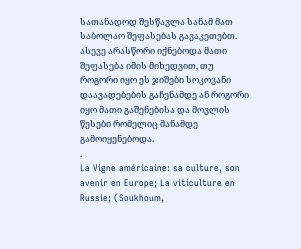სათანადოდ შესწავლა სანამ მათ საბოლაო შეფასებას გავაკეთებთ. ასევე არასწორი იქნებოდა მათი შეფასება იმის მიხედვით, თუ როგორი იყო ეს ჯიშები სოკოვანი დაავადებების გაჩენამდე ან როგორი იყო მათი გაშენებისა და მოვლის წესები რომელიც მანამდე გამოიყენებოდა.
.
La Vigne américaine: sa culture, son avenir en Europe; La viticulture en Russie; (Soukhoum,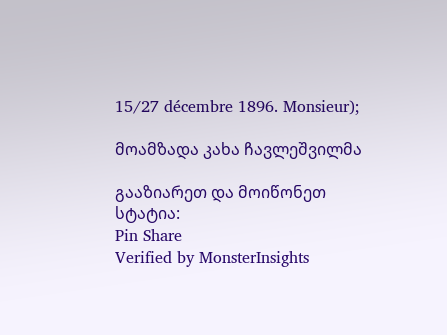15/27 décembre 1896. Monsieur);

მოამზადა კახა ჩავლეშვილმა

გააზიარეთ და მოიწონეთ სტატია:
Pin Share
Verified by MonsterInsights